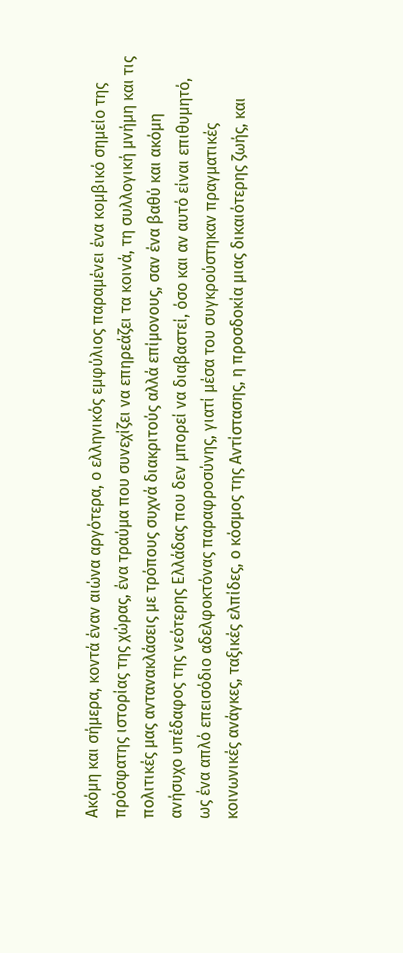Ακόμη και σήμερα, κοντά έναν αιώνα αργότερα, ο ελληνικός εμφύλιος παραμένει ένα κομβικό σημείο της πρόσφατης ιστορίας της χώρας, ένα τραύμα που συνεχίζει να επηρεάζει τα κοινά, τη συλλογική μνήμη και τις πολιτικές μας αντανακλάσεις με τρόπους συχνά διακριτούς αλλά επίμονους, σαν ένα βαθύ και ακόμη ανήσυχο υπέδαφος της νεότερης Ελλάδας που δεν μπορεί να διαβαστεί, όσο και αν αυτό είναι επιθυμητό, ως ένα απλό επεισόδιο αδελφοκτόνας παραφροσύνης, γιατί μέσα του συγκρούστηκαν πραγματικές κοινωνικές ανάγκες, ταξικές ελπίδες, ο κόσμος της Αντίστασης, η προσδοκία μιας δικαιότερης ζωής, και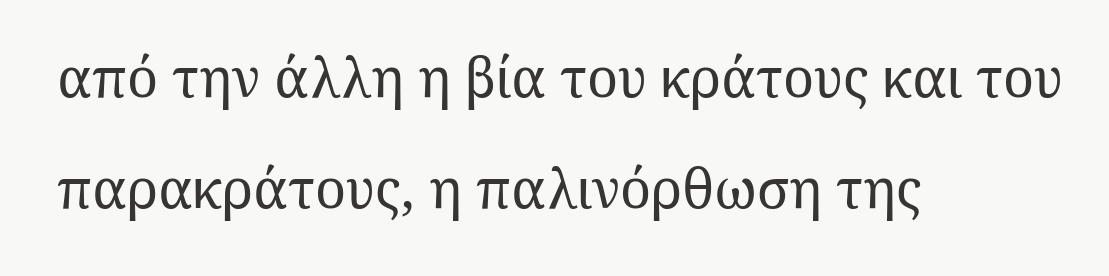από την άλλη η βία του κράτους και του παρακράτους, η παλινόρθωση της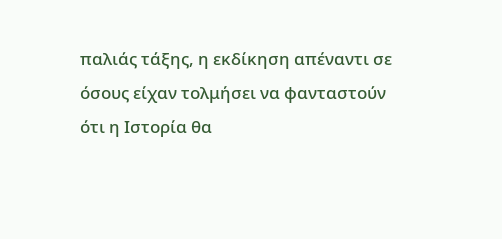παλιάς τάξης, η εκδίκηση απέναντι σε όσους είχαν τολμήσει να φανταστούν ότι η Ιστορία θα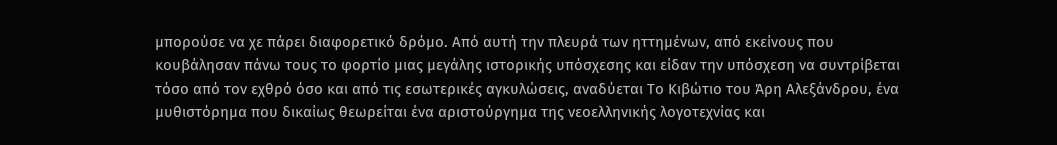μπορούσε να χε πάρει διαφορετικό δρόμο. Από αυτή την πλευρά των ηττημένων, από εκείνους που κουβάλησαν πάνω τους το φορτίο μιας μεγάλης ιστορικής υπόσχεσης και είδαν την υπόσχεση να συντρίβεται τόσο από τον εχθρό όσο και από τις εσωτερικές αγκυλώσεις, αναδύεται Το Κιβώτιο του Άρη Αλεξάνδρου, ένα μυθιστόρημα που δικαίως θεωρείται ένα αριστούργημα της νεοελληνικής λογοτεχνίας και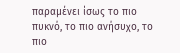παραμένει ίσως το πιο πυκνό, το πιο ανήσυχο, το πιο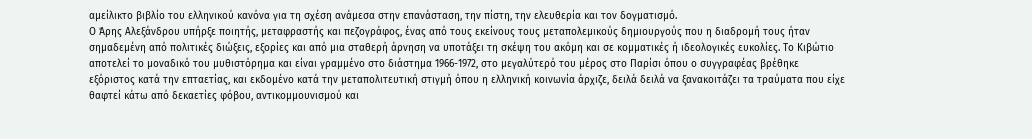αμείλικτο βιβλίο του ελληνικού κανόνα για τη σχέση ανάμεσα στην επανάσταση, την πίστη, την ελευθερία και τον δογματισμό.
Ο Άρης Αλεξάνδρου υπήρξε ποιητής, μεταφραστής και πεζογράφος, ένας από τους εκείνους τους μεταπολεμικούς δημιουργούς που η διαδρομή τους ήταν σημαδεμένη από πολιτικές διώξεις, εξορίες και από μια σταθερή άρνηση να υποτάξει τη σκέψη του ακόμη και σε κομματικές ή ιδεολογικές ευκολίες. Το Κιβώτιο αποτελεί το μοναδικό του μυθιστόρημα και είναι γραμμένο στο διάστημα 1966-1972, στο μεγαλύτερό του μέρος στο Παρίσι όπου ο συγγραφέας βρέθηκε εξόριστος κατά την επταετίας, και εκδομένο κατά την μεταπολιτευτική στιγμή όπου η ελληνική κοινωνία άρχιζε, δειλά δειλά να ξανακοιτάζει τα τραύματα που είχε θαφτεί κάτω από δεκαετίες φόβου, αντικομμουνισμού και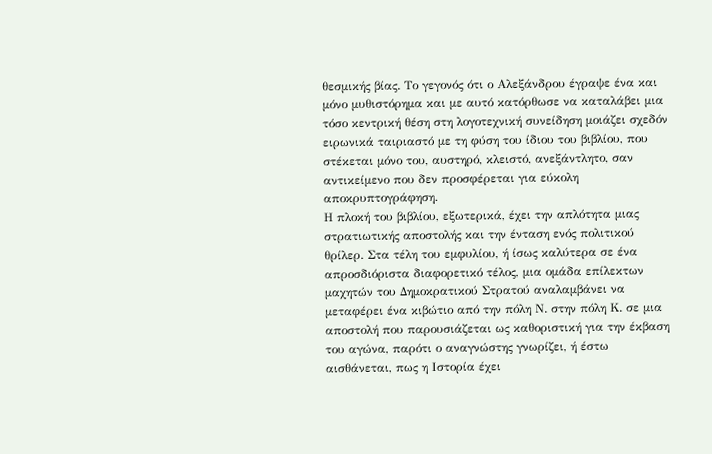θεσμικής βίας. Το γεγονός ότι ο Αλεξάνδρου έγραψε ένα και μόνο μυθιστόρημα και με αυτό κατόρθωσε να καταλάβει μια τόσο κεντρική θέση στη λογοτεχνική συνείδηση μοιάζει σχεδόν ειρωνικά ταιριαστό με τη φύση του ίδιου του βιβλίου, που στέκεται μόνο του, αυστηρό, κλειστό, ανεξάντλητο, σαν αντικείμενο που δεν προσφέρεται για εύκολη αποκρυπτογράφηση.
Η πλοκή του βιβλίου, εξωτερικά, έχει την απλότητα μιας στρατιωτικής αποστολής και την ένταση ενός πολιτικού θρίλερ. Στα τέλη του εμφυλίου, ή ίσως καλύτερα σε ένα απροσδιόριστα διαφορετικό τέλος, μια ομάδα επίλεκτων μαχητών του Δημοκρατικού Στρατού αναλαμβάνει να μεταφέρει ένα κιβώτιο από την πόλη Ν. στην πόλη Κ. σε μια αποστολή που παρουσιάζεται ως καθοριστική για την έκβαση του αγώνα, παρότι ο αναγνώστης γνωρίζει, ή έστω αισθάνεται, πως η Ιστορία έχει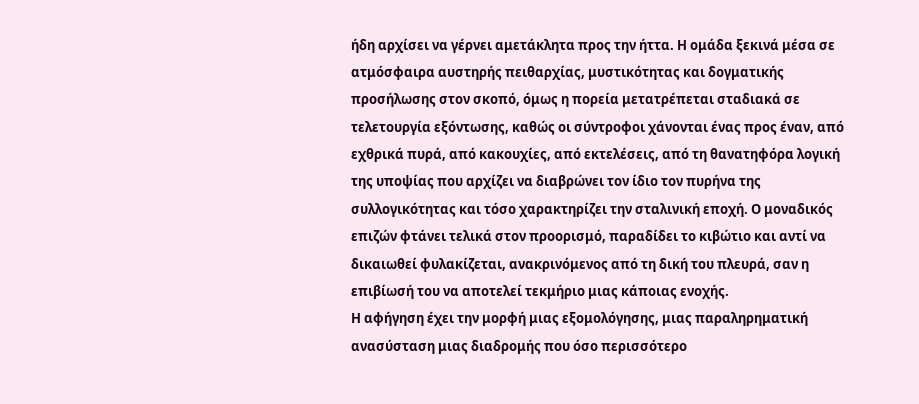ήδη αρχίσει να γέρνει αμετάκλητα προς την ήττα. Η ομάδα ξεκινά μέσα σε ατμόσφαιρα αυστηρής πειθαρχίας, μυστικότητας και δογματικής προσήλωσης στον σκοπό, όμως η πορεία μετατρέπεται σταδιακά σε τελετουργία εξόντωσης, καθώς οι σύντροφοι χάνονται ένας προς έναν, από εχθρικά πυρά, από κακουχίες, από εκτελέσεις, από τη θανατηφόρα λογική της υποψίας που αρχίζει να διαβρώνει τον ίδιο τον πυρήνα της συλλογικότητας και τόσο χαρακτηρίζει την σταλινική εποχή. Ο μοναδικός επιζών φτάνει τελικά στον προορισμό, παραδίδει το κιβώτιο και αντί να δικαιωθεί φυλακίζεται, ανακρινόμενος από τη δική του πλευρά, σαν η επιβίωσή του να αποτελεί τεκμήριο μιας κάποιας ενοχής.
Η αφήγηση έχει την μορφή μιας εξομολόγησης, μιας παραληρηματική ανασύσταση μιας διαδρομής που όσο περισσότερο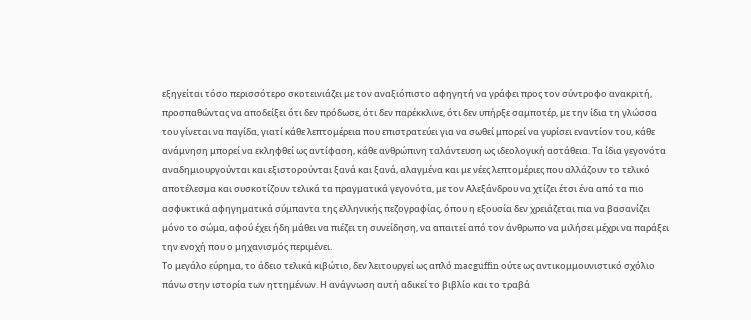εξηγείται τόσο περισσότερο σκοτεινιάζει με τον αναξιόπιστο αφηγητή να γράφει προς τον σύντροφο ανακριτή, προσπαθώντας να αποδείξει ότι δεν πρόδωσε, ότι δεν παρέκκλινε, ότι δεν υπήρξε σαμποτέρ, με την ίδια τη γλώσσα του γίνεται να παγίδα, γιατί κάθε λεπτομέρεια που επιστρατεύει για να σωθεί μπορεί να γυρίσει εναντίον του, κάθε ανάμνηση μπορεί να εκληφθεί ως αντίφαση, κάθε ανθρώπινη ταλάντευση ως ιδεολογική αστάθεια. Τα ίδια γεγονότα αναδημιουργούνται και εξιστορούνται ξανά και ξανά, αλαγμένα και με νέες λεπτομέριες που αλλάζουν το τελικό αποτέλεσμα και συσκοτίζουν τελικά τα πραγματικά γεγονότα, με τον Αλεξάνδρου να χτίζει έτσι ένα από τα πιο ασφυκτικά αφηγηματικά σύμπαντα της ελληνικής πεζογραφίας, όπου η εξουσία δεν χρειάζεται πια να βασανίζει μόνο το σώμα, αφού έχει ήδη μάθει να πιέζει τη συνείδηση, να απαιτεί από τον άνθρωπο να μιλήσει μέχρι να παράξει την ενοχή που ο μηχανισμός περιμένει.
Το μεγάλο εύρημα, το άδειο τελικά κιβώτιο, δεν λειτουργεί ως απλό macguffin ούτε ως αντικομμουνιστικό σχόλιο πάνω στην ιστορία των ηττημένων. Η ανάγνωση αυτή αδικεί το βιβλίο και το τραβά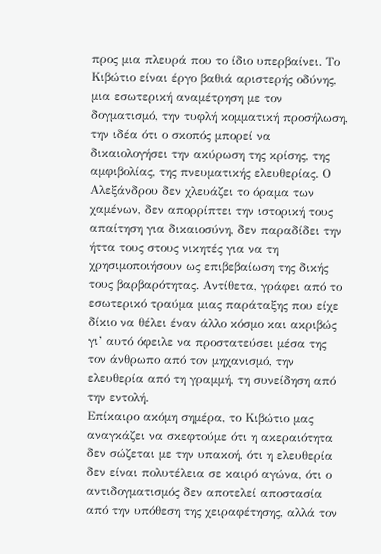προς μια πλευρά που το ίδιο υπερβαίνει. Το Κιβώτιο είναι έργο βαθιά αριστερής οδύνης, μια εσωτερική αναμέτρηση με τον δογματισμό, την τυφλή κομματική προσήλωση, την ιδέα ότι ο σκοπός μπορεί να δικαιολογήσει την ακύρωση της κρίσης, της αμφιβολίας, της πνευματικής ελευθερίας. Ο Αλεξάνδρου δεν χλευάζει το όραμα των χαμένων, δεν απορρίπτει την ιστορική τους απαίτηση για δικαιοσύνη, δεν παραδίδει την ήττα τους στους νικητές για να τη χρησιμοποιήσουν ως επιβεβαίωση της δικής τους βαρβαρότητας. Αντίθετα, γράφει από το εσωτερικό τραύμα μιας παράταξης που είχε δίκιο να θέλει έναν άλλο κόσμο και ακριβώς γι’ αυτό όφειλε να προστατεύσει μέσα της τον άνθρωπο από τον μηχανισμό, την ελευθερία από τη γραμμή, τη συνείδηση από την εντολή.
Επίκαιρο ακόμη σημέρα, το Κιβώτιο μας αναγκάζει να σκεφτούμε ότι η ακεραιότητα δεν σώζεται με την υπακοή, ότι η ελευθερία δεν είναι πολυτέλεια σε καιρό αγώνα, ότι ο αντιδογματισμός δεν αποτελεί αποστασία από την υπόθεση της χειραφέτησης, αλλά τον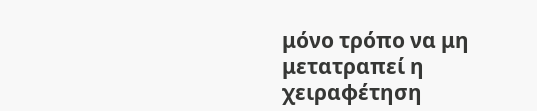μόνο τρόπο να μη μετατραπεί η χειραφέτηση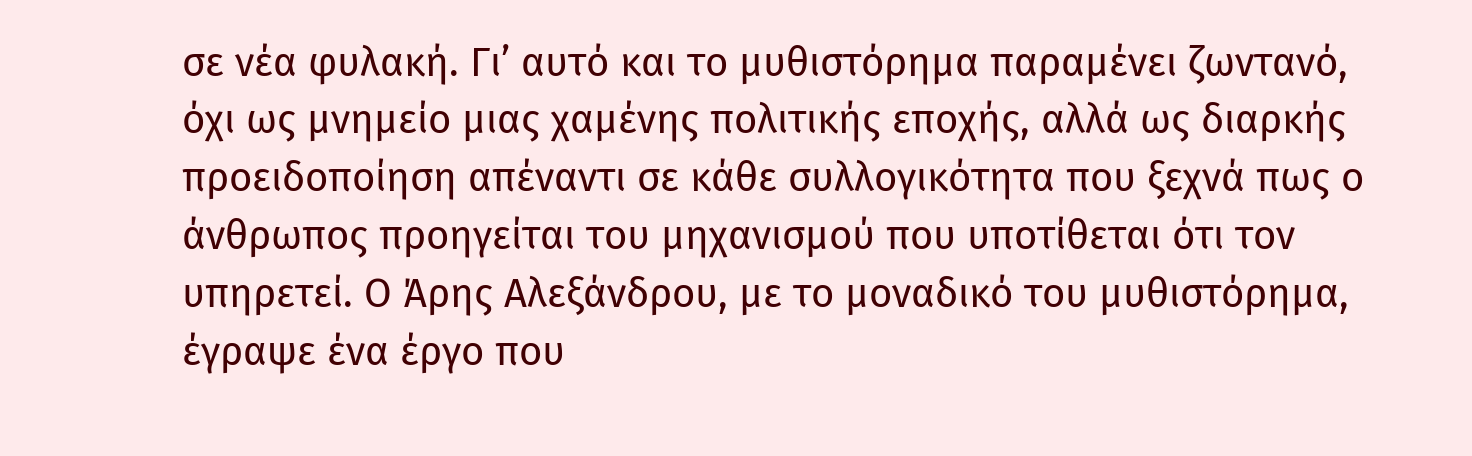σε νέα φυλακή. Γι’ αυτό και το μυθιστόρημα παραμένει ζωντανό, όχι ως μνημείο μιας χαμένης πολιτικής εποχής, αλλά ως διαρκής προειδοποίηση απέναντι σε κάθε συλλογικότητα που ξεχνά πως ο άνθρωπος προηγείται του μηχανισμού που υποτίθεται ότι τον υπηρετεί. Ο Άρης Αλεξάνδρου, με το μοναδικό του μυθιστόρημα, έγραψε ένα έργο που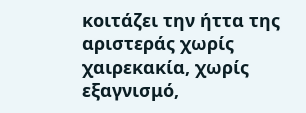κοιτάζει την ήττα της αριστεράς χωρίς χαιρεκακία, χωρίς εξαγνισμό,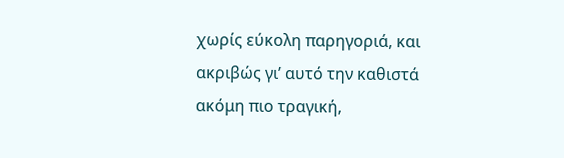χωρίς εύκολη παρηγοριά, και ακριβώς γι’ αυτό την καθιστά ακόμη πιο τραγική,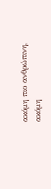ακόμη πιο ανθρώπινη, ακόμη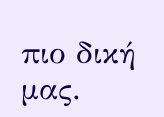πιο δική μας.